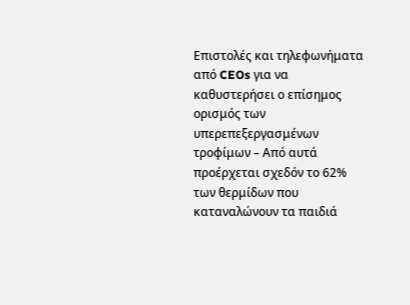Επιστολές και τηλεφωνήματα από CEOs για να καθυστερήσει ο επίσημος ορισμός των υπερεπεξεργασμένων τροφίμων – Από αυτά προέρχεται σχεδόν το 62% των θερμίδων που καταναλώνουν τα παιδιά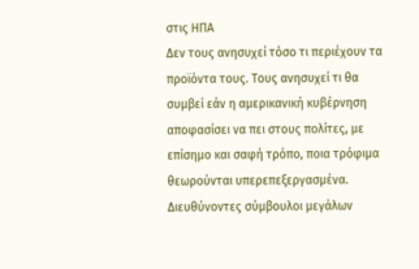στις ΗΠΑ
Δεν τους ανησυχεί τόσο τι περιέχουν τα προϊόντα τους. Τους ανησυχεί τι θα συμβεί εάν η αμερικανική κυβέρνηση αποφασίσει να πει στους πολίτες, με επίσημο και σαφή τρόπο, ποια τρόφιμα θεωρούνται υπερεπεξεργασμένα.
Διευθύνοντες σύμβουλοι μεγάλων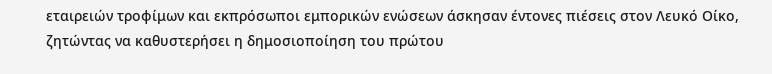εταιρειών τροφίμων και εκπρόσωποι εμπορικών ενώσεων άσκησαν έντονες πιέσεις στον Λευκό Οίκο, ζητώντας να καθυστερήσει η δημοσιοποίηση του πρώτου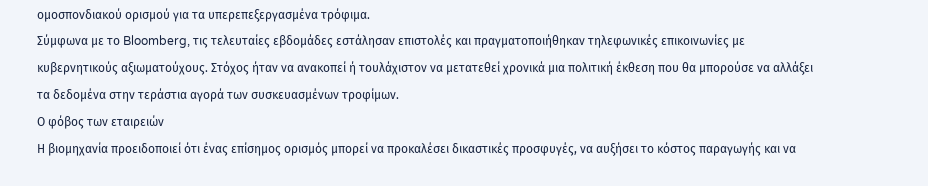ομοσπονδιακού ορισμού για τα υπερεπεξεργασμένα τρόφιμα.
Σύμφωνα με το Bloomberg, τις τελευταίες εβδομάδες εστάλησαν επιστολές και πραγματοποιήθηκαν τηλεφωνικές επικοινωνίες με κυβερνητικούς αξιωματούχους. Στόχος ήταν να ανακοπεί ή τουλάχιστον να μετατεθεί χρονικά μια πολιτική έκθεση που θα μπορούσε να αλλάξει τα δεδομένα στην τεράστια αγορά των συσκευασμένων τροφίμων.
Ο φόβος των εταιρειών
Η βιομηχανία προειδοποιεί ότι ένας επίσημος ορισμός μπορεί να προκαλέσει δικαστικές προσφυγές, να αυξήσει το κόστος παραγωγής και να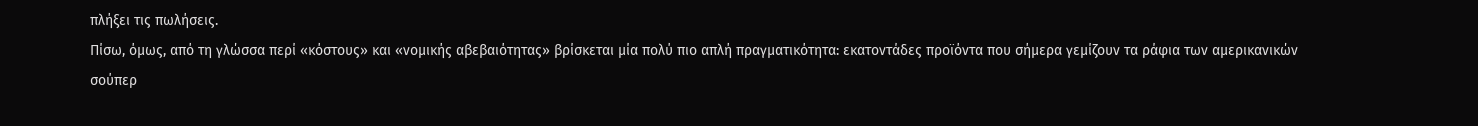πλήξει τις πωλήσεις.
Πίσω, όμως, από τη γλώσσα περί «κόστους» και «νομικής αβεβαιότητας» βρίσκεται μία πολύ πιο απλή πραγματικότητα: εκατοντάδες προϊόντα που σήμερα γεμίζουν τα ράφια των αμερικανικών σούπερ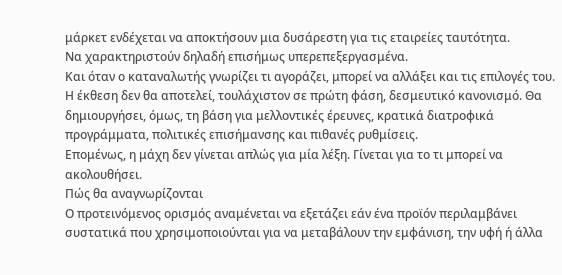μάρκετ ενδέχεται να αποκτήσουν μια δυσάρεστη για τις εταιρείες ταυτότητα.
Να χαρακτηριστούν δηλαδή επισήμως υπερεπεξεργασμένα.
Και όταν ο καταναλωτής γνωρίζει τι αγοράζει, μπορεί να αλλάξει και τις επιλογές του.
Η έκθεση δεν θα αποτελεί, τουλάχιστον σε πρώτη φάση, δεσμευτικό κανονισμό. Θα δημιουργήσει, όμως, τη βάση για μελλοντικές έρευνες, κρατικά διατροφικά προγράμματα, πολιτικές επισήμανσης και πιθανές ρυθμίσεις.
Επομένως, η μάχη δεν γίνεται απλώς για μία λέξη. Γίνεται για το τι μπορεί να ακολουθήσει.
Πώς θα αναγνωρίζονται
Ο προτεινόμενος ορισμός αναμένεται να εξετάζει εάν ένα προϊόν περιλαμβάνει συστατικά που χρησιμοποιούνται για να μεταβάλουν την εμφάνιση, την υφή ή άλλα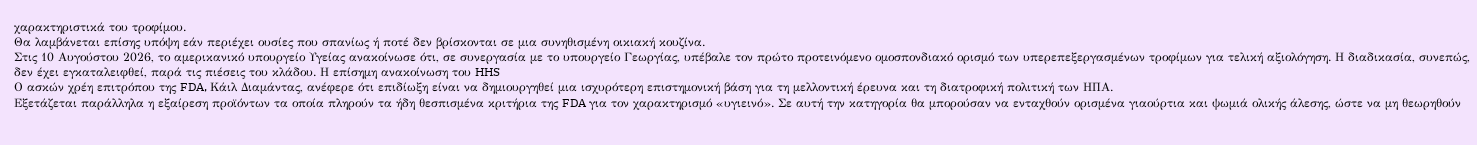χαρακτηριστικά του τροφίμου.
Θα λαμβάνεται επίσης υπόψη εάν περιέχει ουσίες που σπανίως ή ποτέ δεν βρίσκονται σε μια συνηθισμένη οικιακή κουζίνα.
Στις 10 Αυγούστου 2026, το αμερικανικό υπουργείο Υγείας ανακοίνωσε ότι, σε συνεργασία με το υπουργείο Γεωργίας, υπέβαλε τον πρώτο προτεινόμενο ομοσπονδιακό ορισμό των υπερεπεξεργασμένων τροφίμων για τελική αξιολόγηση. Η διαδικασία, συνεπώς, δεν έχει εγκαταλειφθεί, παρά τις πιέσεις του κλάδου. Η επίσημη ανακοίνωση του HHS
Ο ασκών χρέη επιτρόπου της FDA, Κάιλ Διαμάντας, ανέφερε ότι επιδίωξη είναι να δημιουργηθεί μια ισχυρότερη επιστημονική βάση για τη μελλοντική έρευνα και τη διατροφική πολιτική των ΗΠΑ.
Εξετάζεται παράλληλα η εξαίρεση προϊόντων τα οποία πληρούν τα ήδη θεσπισμένα κριτήρια της FDA για τον χαρακτηρισμό «υγιεινό». Σε αυτή την κατηγορία θα μπορούσαν να ενταχθούν ορισμένα γιαούρτια και ψωμιά ολικής άλεσης, ώστε να μη θεωρηθούν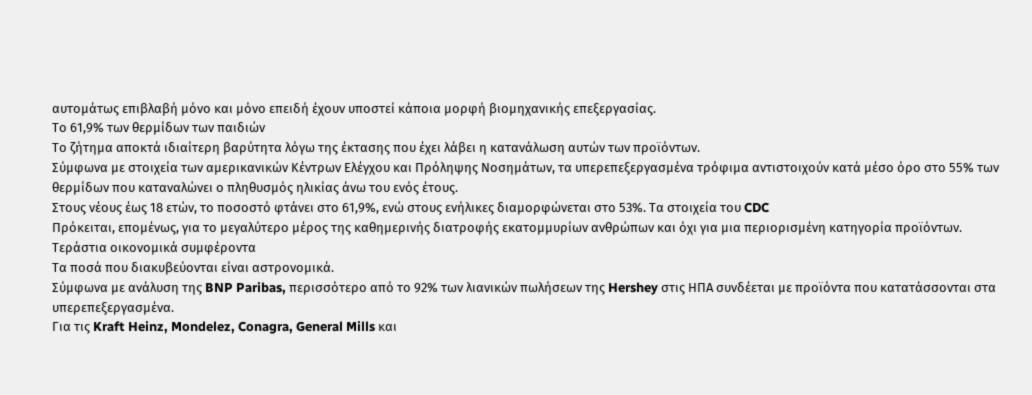αυτομάτως επιβλαβή μόνο και μόνο επειδή έχουν υποστεί κάποια μορφή βιομηχανικής επεξεργασίας.
Το 61,9% των θερμίδων των παιδιών
Το ζήτημα αποκτά ιδιαίτερη βαρύτητα λόγω της έκτασης που έχει λάβει η κατανάλωση αυτών των προϊόντων.
Σύμφωνα με στοιχεία των αμερικανικών Κέντρων Ελέγχου και Πρόληψης Νοσημάτων, τα υπερεπεξεργασμένα τρόφιμα αντιστοιχούν κατά μέσο όρο στο 55% των θερμίδων που καταναλώνει ο πληθυσμός ηλικίας άνω του ενός έτους.
Στους νέους έως 18 ετών, το ποσοστό φτάνει στο 61,9%, ενώ στους ενήλικες διαμορφώνεται στο 53%. Τα στοιχεία του CDC
Πρόκειται, επομένως, για το μεγαλύτερο μέρος της καθημερινής διατροφής εκατομμυρίων ανθρώπων και όχι για μια περιορισμένη κατηγορία προϊόντων.
Τεράστια οικονομικά συμφέροντα
Τα ποσά που διακυβεύονται είναι αστρονομικά.
Σύμφωνα με ανάλυση της BNP Paribas, περισσότερο από το 92% των λιανικών πωλήσεων της Hershey στις ΗΠΑ συνδέεται με προϊόντα που κατατάσσονται στα υπερεπεξεργασμένα.
Για τις Kraft Heinz, Mondelez, Conagra, General Mills και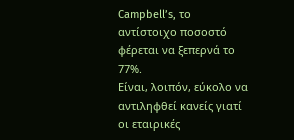Campbell’s, το αντίστοιχο ποσοστό φέρεται να ξεπερνά το 77%.
Είναι, λοιπόν, εύκολο να αντιληφθεί κανείς γιατί οι εταιρικές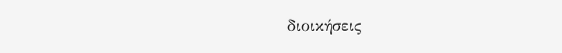διοικήσεις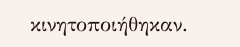κινητοποιήθηκαν.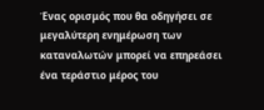Ένας ορισμός που θα οδηγήσει σε μεγαλύτερη ενημέρωση των καταναλωτών μπορεί να επηρεάσει ένα τεράστιο μέρος του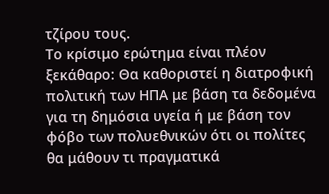τζίρου τους.
Το κρίσιμο ερώτημα είναι πλέον ξεκάθαρο: Θα καθοριστεί η διατροφική πολιτική των ΗΠΑ με βάση τα δεδομένα για τη δημόσια υγεία ή με βάση τον φόβο των πολυεθνικών ότι οι πολίτες θα μάθουν τι πραγματικά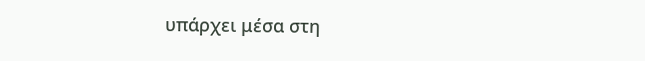υπάρχει μέσα στη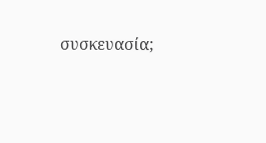συσκευασία;